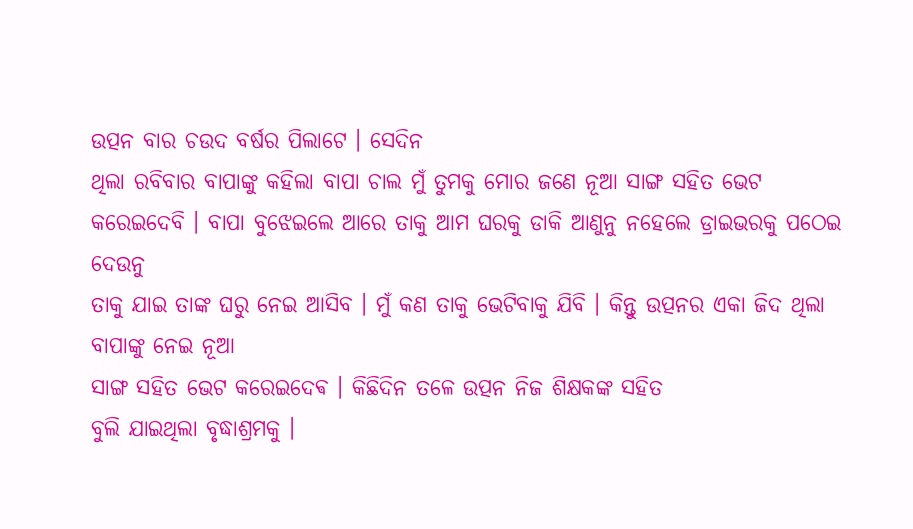ଉତ୍ପନ ବାର ଚଉଦ ବର୍ଷର ପିଲାଟେ । ସେଦିନ
ଥିଲା ରବିବାର ବାପାଙ୍କୁ କହିଲା ବାପା ଚାଲ ମୁଁ ତୁମକୁ ମୋର ଜଣେ ନୂଆ ସାଙ୍ଗ ସହିତ ଭେଟ
କରେଇଦେବି । ବାପା ବୁଝେଇଲେ ଆରେ ତାକୁ ଆମ ଘରକୁ ଡାକି ଆଣୁନୁ ନହେଲେ ଡ୍ରାଇଭରକୁ ପଠେଇ ଦେଉନୁ
ତାକୁ ଯାଇ ତାଙ୍କ ଘରୁ ନେଇ ଆସିବ । ମୁଁ କଣ ତାକୁ ଭେଟିବାକୁ ଯିବି । କିନ୍ତୁ ଉତ୍ପନର ଏକା ଜିଦ ଥିଲା ବାପାଙ୍କୁ ନେଇ ନୂଆ
ସାଙ୍ଗ ସହିତ ଭେଟ କରେଇଦେଵ । କିଛିଦିନ ତଳେ ଉତ୍ପନ ନିଜ ଶିକ୍ଷକଙ୍କ ସହିତ
ବୁଲି ଯାଇଥିଲା ବୃଦ୍ଧାଶ୍ରମକୁ ।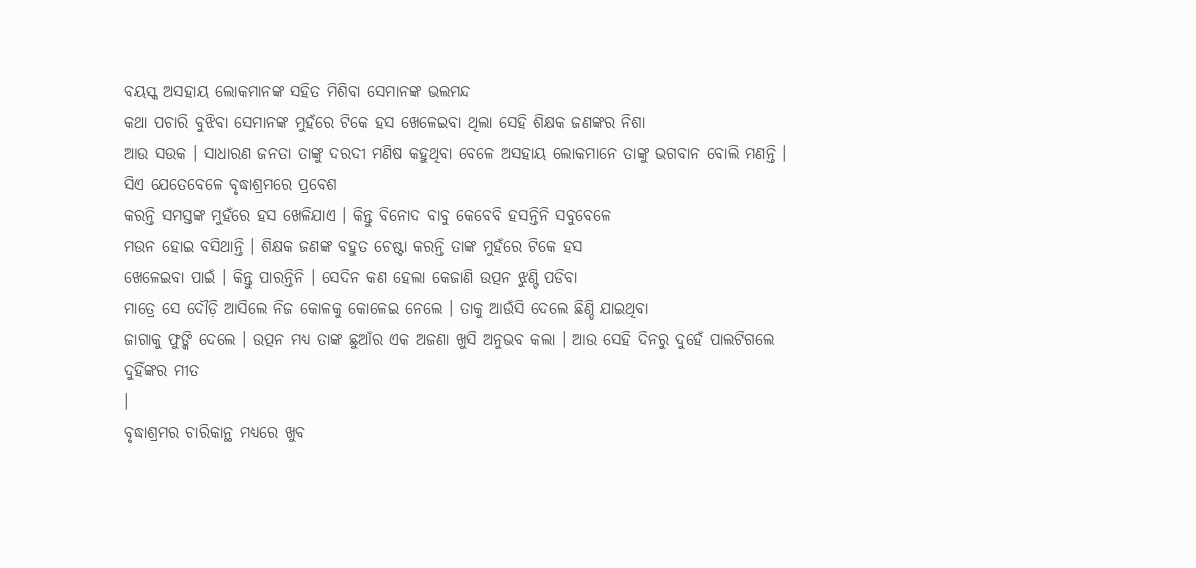ବୟସ୍କ ଅସହାୟ ଲୋକମାନଙ୍କ ସହିତ ମିଶିବା ସେମାନଙ୍କ ଭଲମନ୍ଦ
କଥା ପଚାରି ବୁଝିବା ସେମାନଙ୍କ ମୁହଁରେ ଟିକେ ହସ ଖେଳେଇବା ଥିଲା ସେହି ଶିକ୍ଷକ ଜଣଙ୍କର ନିଶା
ଆଉ ସଉକ । ସାଧାରଣ ଜନତା ତାଙ୍କୁ ଦରଦୀ ମଣିଷ କହୁଥିବା ବେଳେ ଅସହାୟ ଲୋକମାନେ ତାଙ୍କୁ ଭଗବାନ ବୋଲି ମଣନ୍ତି । ସିଏ ଯେତେବେଳେ ବୃଦ୍ଧାଶ୍ରମରେ ପ୍ରବେଶ
କରନ୍ତି ସମସ୍ତଙ୍କ ମୁହଁରେ ହସ ଖେଳିଯାଏ । କିନ୍ତୁ ବିନୋଦ ବାବୁ କେବେବି ହସନ୍ତିନି ସବୁବେଳେ
ମଉନ ହୋଇ ବସିଥାନ୍ତି । ଶିକ୍ଷକ ଜଣଙ୍କ ବହୁତ ଚେଷ୍ଟା କରନ୍ତି ତାଙ୍କ ମୁହଁରେ ଟିକେ ହସ
ଖେଳେଇବା ପାଇଁ । କିନ୍ତୁ ପାରନ୍ତିନି । ସେଦିନ କଣ ହେଲା କେଜାଣି ଉତ୍ପନ ଝୁଣ୍ଟି ପଡିବା
ମାତ୍ରେ ସେ ଦୌଡ଼ି ଆସିଲେ ନିଜ କୋଳକୁ କୋଳେଇ ନେଲେ । ତାକୁ ଆଉଁସି ଦେଲେ ଛିଣ୍ଡି ଯାଇଥିବା
ଜାଗାକୁ ଫୁଙ୍କି ଦେଲେ । ଉତ୍ପନ ମଧ୍ୟ ତାଙ୍କ ଛୁଆଁର ଏକ ଅଜଣା ଖୁସି ଅନୁଭବ କଲା । ଆଉ ସେହି ଦିନରୁ ଦୁହେଁ ପାଲଟିଗଲେ ଦୁହିଁଙ୍କର ମୀତ
।
ବୃଦ୍ଧାଶ୍ରମର ଚାରିକାନ୍ଥ ମଧ୍ୟରେ ଖୁବ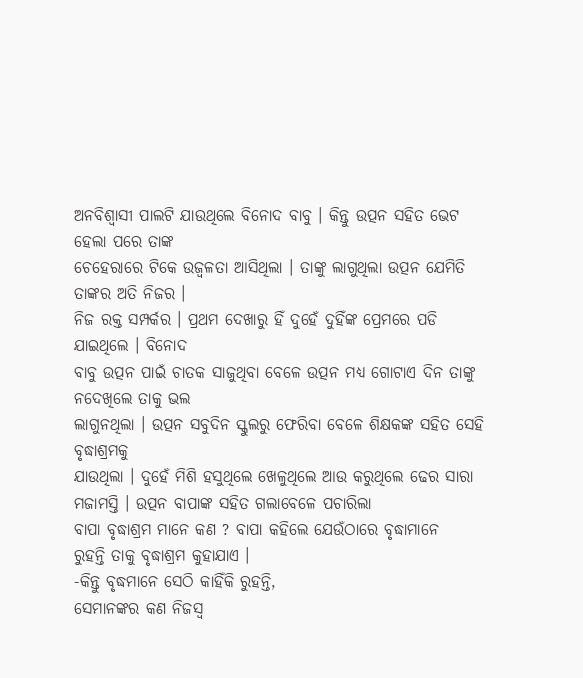ଅନବିଶ୍ୱାସୀ ପାଲଟି ଯାଉଥିଲେ ବିନୋଦ ବାବୁ । କିନ୍ତୁ ଉତ୍ପନ ସହିତ ଭେଟ ହେଲା ପରେ ତାଙ୍କ
ଚେହେରାରେ ଟିକେ ଉଜ୍ବଳତା ଆସିଥିଲା । ତାଙ୍କୁ ଲାଗୁଥିଲା ଉତ୍ପନ ଯେମିତି ତାଙ୍କର ଅତି ନିଜର ।
ନିଜ ରକ୍ତ ସମ୍ପର୍କର । ପ୍ରଥମ ଦେଖାରୁ ହିଁ ଦୁହେଁ ଦୁହିଁଙ୍କ ପ୍ରେମରେ ପଡି ଯାଇଥିଲେ । ବିନୋଦ
ବାବୁ ଉତ୍ପନ ପାଇଁ ଚାତକ ସାଜୁଥିବା ବେଳେ ଉତ୍ପନ ମଧ୍ୟ ଗୋଟାଏ ଦିନ ତାଙ୍କୁ ନଦେଖିଲେ ତାକୁ ଭଲ
ଲାଗୁନଥିଲା । ଉତ୍ପନ ସବୁଦିନ ସ୍କୁଲରୁ ଫେରିବା ବେଳେ ଶିକ୍ଷକଙ୍କ ସହିତ ସେହି ବୃଦ୍ଧାଶ୍ରମକୁ
ଯାଉଥିଲା । ଦୁହେଁ ମିଶି ହସୁଥିଲେ ଖେଳୁଥିଲେ ଆଉ କରୁଥିଲେ ଢେର ସାରା ମଜାମସ୍ତି । ଉତ୍ପନ ବାପାଙ୍କ ସହିତ ଗଲାବେଳେ ପଚାରିଲା
ବାପା ବୃଦ୍ଧାଶ୍ରମ ମାନେ କଣ ? ବାପା କହିଲେ ଯେଉଁଠାରେ ବୃଦ୍ଧାମାନେ
ରୁହନ୍ତି ତାକୁ ବୃଦ୍ଧାଶ୍ରମ କୁହାଯାଏ ।
-କିନ୍ତୁ ବୃଦ୍ଧମାନେ ସେଠି କାହିଁକି ରୁହନ୍ତି,
ସେମାନଙ୍କର କଣ ନିଜସ୍ୱ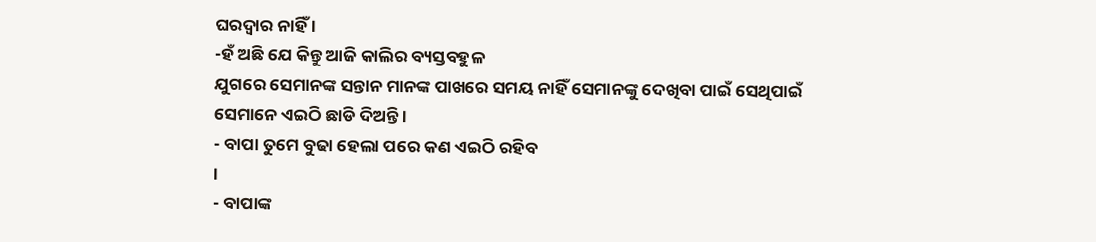ଘରଦ୍ୱାର ନାହିଁ ।
-ହଁ ଅଛି ଯେ କିନ୍ତୁ ଆଜି କାଲିର ବ୍ୟସ୍ତବହୁଳ
ଯୁଗରେ ସେମାନଙ୍କ ସନ୍ତାନ ମାନଙ୍କ ପାଖରେ ସମୟ ନାହିଁ ସେମାନଙ୍କୁ ଦେଖିବା ପାଇଁ ସେଥିପାଇଁ
ସେମାନେ ଏଇଠି ଛାଡି ଦିଅନ୍ତି ।
- ବାପା ତୁମେ ବୁଢା ହେଲା ପରେ କଣ ଏଇଠି ରହିବ
।
- ବାପାଙ୍କ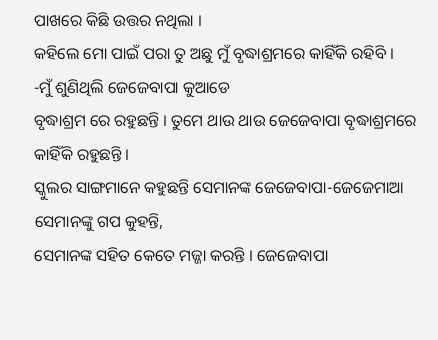ପାଖରେ କିଛି ଉତ୍ତର ନଥିଲା ।
କହିଲେ ମୋ ପାଇଁ ପରା ତୁ ଅଛୁ ମୁଁ ବୃଦ୍ଧାଶ୍ରମରେ କାହିଁକି ରହିବି ।
-ମୁଁ ଶୁଣିଥିଲି ଜେଜେବାପା କୁଆଡେ
ବୃଦ୍ଧାଶ୍ରମ ରେ ରହୁଛନ୍ତି । ତୁମେ ଥାଉ ଥାଉ ଜେଜେବାପା ବୃଦ୍ଧାଶ୍ରମରେ କାହିଁକି ରହୁଛନ୍ତି ।
ସ୍କୁଲର ସାଙ୍ଗମାନେ କହୁଛନ୍ତି ସେମାନଙ୍କ ଜେଜେବାପା-ଜେଜେମାଆ ସେମାନଙ୍କୁ ଗପ କୁହନ୍ତି,
ସେମାନଙ୍କ ସହିତ କେତେ ମଜ୍ଜା କରନ୍ତି । ଜେଜେବାପା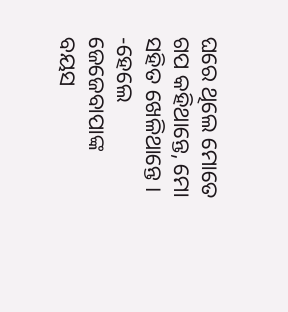ଘରେ ଥିଲେ ମୋତେ ଗପ କହିଥାନ୍ତେ, ମୋ ସହିତ ଖେଳିଥାନ୍ତେ ।
-ହେଲେ ଜେଜେବାପାଙ୍କ ବୟସ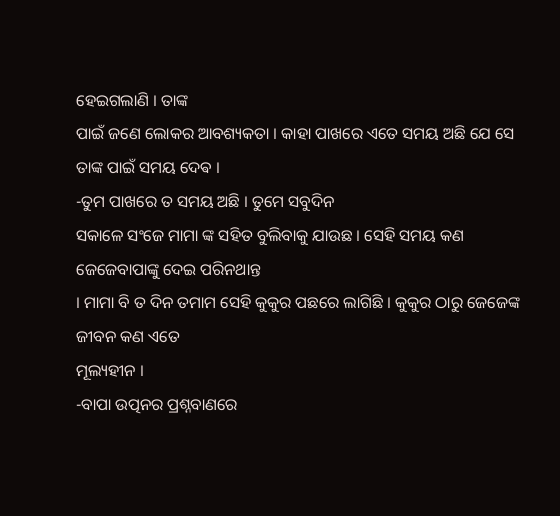ହେଇଗଲାଣି । ତାଙ୍କ
ପାଇଁ ଜଣେ ଲୋକର ଆବଶ୍ୟକତା । କାହା ପାଖରେ ଏତେ ସମୟ ଅଛି ଯେ ସେ ତାଙ୍କ ପାଇଁ ସମୟ ଦେଵ ।
-ତୁମ ପାଖରେ ତ ସମୟ ଅଛି । ତୁମେ ସବୁଦିନ
ସକାଳେ ସଂଜେ ମାମା ଙ୍କ ସହିତ ବୁଲିବାକୁ ଯାଉଛ । ସେହି ସମୟ କଣ ଜେଜେବାପାଙ୍କୁ ଦେଇ ପରିନଥାନ୍ତ
। ମାମା ବି ତ ଦିନ ତମାମ ସେହି କୁକୁର ପଛରେ ଲାଗିଛି । କୁକୁର ଠାରୁ ଜେଜେଙ୍କ ଜୀବନ କଣ ଏତେ
ମୂଲ୍ୟହୀନ ।
-ବାପା ଉତ୍ପନର ପ୍ରଶ୍ନବାଣରେ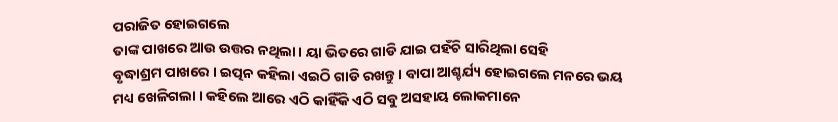ପରାଜିତ ହୋଇଗଲେ
ତାଙ୍କ ପାଖରେ ଆଉ ଉତ୍ତର ନଥିଲା। ୟା ଭିତରେ ଗାଡି ଯାଇ ପହଁଚି ସାରିଥିଲା ସେହି
ବୃଦ୍ଧାଶ୍ରମ ପାଖରେ । ଇତ୍ପନ କହିଲା ଏଇଠି ଗାଡି ରଖନ୍ତୁ । ବାପା ଆଶ୍ଚର୍ଯ୍ୟ ହୋଇଗଲେ ମନରେ ଭୟ
ମଧ୍ୟ ଖେଳିଗଲା । କହିଲେ ଆରେ ଏଠି କାହିଁକି ଏଠି ସବୁ ଅସହାୟ ଲୋକମାନେ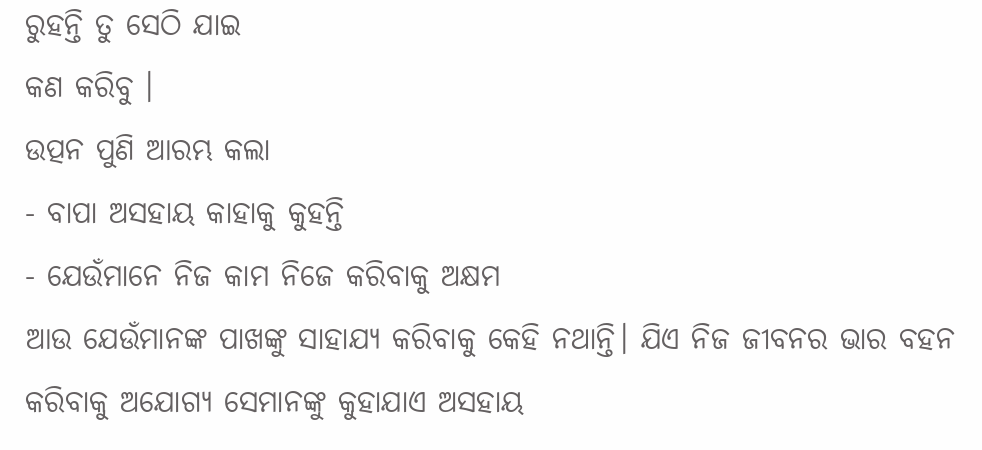ରୁହନ୍ତି ତୁ ସେଠି ଯାଇ
କଣ କରିବୁ ।
ଉତ୍ପନ ପୁଣି ଆରମ୍ଭ କଲା
- ବାପା ଅସହାୟ କାହାକୁ କୁହନ୍ତି
- ଯେଉଁମାନେ ନିଜ କାମ ନିଜେ କରିବାକୁ ଅକ୍ଷମ
ଆଉ ଯେଉଁମାନଙ୍କ ପାଖଙ୍କୁ ସାହାଯ୍ୟ କରିବାକୁ କେହି ନଥାନ୍ତି। ଯିଏ ନିଜ ଜୀବନର ଭାର ବହନ
କରିବାକୁ ଅଯୋଗ୍ୟ ସେମାନଙ୍କୁ କୁହାଯାଏ ଅସହାୟ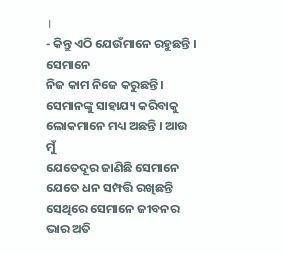।
- କିନ୍ତୁ ଏଠି ଯେଉଁମାନେ ରହୁଛନ୍ତି । ସେମାନେ
ନିଜ କାମ ନିଜେ କରୁଛନ୍ତି । ସେମାନଙ୍କୁ ସାହାଯ୍ୟ କରିବାକୁ ଲୋକମାନେ ମଧ୍ୟ ଅଛନ୍ତି । ଆଉ ମୁଁ
ଯେତେଦୂର ଜାଣିଛି ସେମାନେ ଯେତେ ଧନ ସମ୍ପତ୍ତି ରଖିଛନ୍ତି ସେଥିରେ ସେମାନେ ଜୀବନର ଭାର ଅତି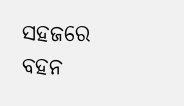ସହଜରେ ବହନ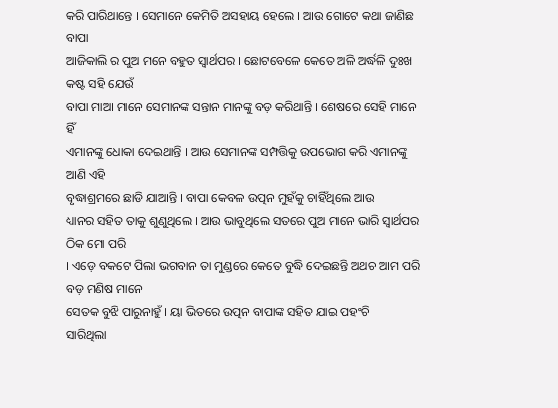କରି ପାରିଥାନ୍ତେ । ସେମାନେ କେମିତି ଅସହାୟ ହେଲେ । ଆଉ ଗୋଟେ କଥା ଜାଣିଛ ବାପା
ଆଜିକାଲି ର ପୁଅ ମନେ ବହୁତ ସ୍ୱାର୍ଥପର । ଛୋଟବେଳେ କେତେ ଅଳି ଅର୍ଦ୍ଧଳି ଦୁଃଖ କଷ୍ଟ ସହି ଯେଉଁ
ବାପା ମାଆ ମାନେ ସେମାନଙ୍କ ସନ୍ତାନ ମାନଙ୍କୁ ବଡ଼ କରିଥାନ୍ତି । ଶେଷରେ ସେହି ମାନେ ହିଁ
ଏମାନଙ୍କୁ ଧୋକା ଦେଇଥାନ୍ତି । ଆଉ ସେମାନଙ୍କ ସମ୍ପତ୍ତିକୁ ଉପଭୋଗ କରି ଏମାନଙ୍କୁ ଆଣି ଏହି
ବୃଦ୍ଧାଶ୍ରମରେ ଛାଡି ଯାଆନ୍ତି । ବାପା କେବଳ ଉତ୍ପନ ମୁହଁକୁ ଚାହିଁଥିଲେ ଆଉ
ଧ୍ୟାନର ସହିତ ତାକୁ ଶୁଣୁଥିଲେ । ଆଉ ଭାବୁଥିଲେ ସତରେ ପୁଅ ମାନେ ଭାରି ସ୍ୱାର୍ଥପର ଠିକ ମୋ ପରି
। ଏଡ଼େ ବକଟେ ପିଲା ଭଗବାନ ତା ମୁଣ୍ଡରେ କେତେ ବୁଦ୍ଧି ଦେଇଛନ୍ତି ଅଥଚ ଆମ ପରି ବଡ଼ ମଣିଷ ମାନେ
ସେତକ ବୁଝି ପାରୁନାହୁଁ । ୟା ଭିତରେ ଉତ୍ପନ ବାପାଙ୍କ ସହିତ ଯାଇ ପହଂଚି
ସାରିଥିଲା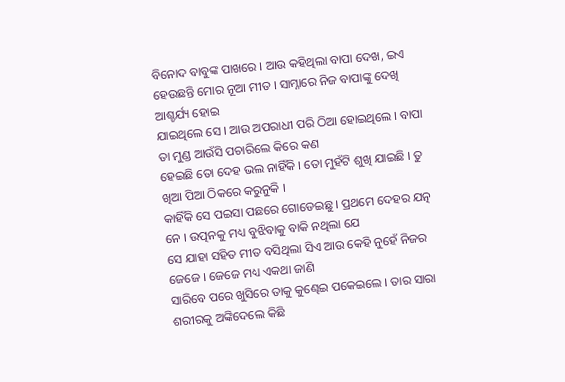ବିନୋଦ ବାବୁଙ୍କ ପାଖରେ । ଆଉ କହିଥିଲା ବାପା ଦେଖ, ଇଏ ହେଉଛନ୍ତି ମୋର ନୂଆ ମୀତ । ସାମ୍ନାରେ ନିଜ ବାପାଙ୍କୁ ଦେଖି ଆଶ୍ଚର୍ଯ୍ୟ ହୋଇ
ଯାଇଥିଲେ ସେ । ଆଉ ଅପରାଧୀ ପରି ଠିଆ ହୋଇଥିଲେ । ବାପା ତା ମୁଣ୍ଡ ଆଉଁସି ପଚାରିଲେ କିରେ କଣ
ହେଇଛି ତୋ ଦେହ ଭଲ ନାହିଁକି । ତୋ ମୁହଁଟି ଶୁଖି ଯାଇଛି । ତୁ ଖିଆ ପିଆ ଠିକରେ କରୁନୁକି ।
କାହିଁକି ସେ ପଇସା ପଛରେ ଗୋଡେଇଛୁ । ପ୍ରଥମେ ଦେହର ଯତ୍ନ ନେ । ଉତ୍ପନକୁ ମଧ୍ୟ ବୁଝିବାକୁ ବାକି ନଥିଲା ଯେ
ସେ ଯାହା ସହିତ ମୀତ ବସିଥିଲା ସିଏ ଆଉ କେହି ନୁହେଁ ନିଜର ଜେଜେ । ଜେଜେ ମଧ୍ୟ ଏକଥା ଜାଣି
ସାରିବେ ପରେ ଖୁସିରେ ତାକୁ କୁଣ୍ଢେଇ ପକେଇଲେ । ତାର ସାରା ଶରୀରକୁ ଅଙ୍କିଦେଲେ କିଛି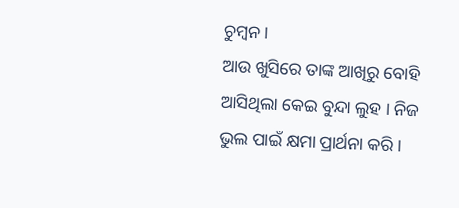ଚୁମ୍ବନ ।
ଆଉ ଖୁସିରେ ତାଙ୍କ ଆଖିରୁ ବୋହି ଆସିଥିଲା କେଇ ବୁନ୍ଦା ଲୁହ । ନିଜ ଭୁଲ ପାଇଁ କ୍ଷମା ପ୍ରାର୍ଥନା କରି ।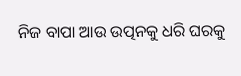ନିଜ ବାପା ଆଉ ଉତ୍ପନକୁ ଧରି ଘରକୁ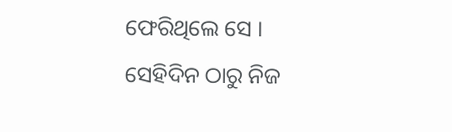ଫେରିଥିଲେ ସେ ।
ସେହିଦିନ ଠାରୁ ନିଜ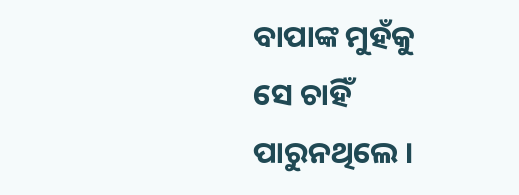ବାପାଙ୍କ ମୁହଁକୁ ସେ ଚାହିଁ ପାରୁନଥିଲେ ।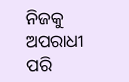ନିଜକୁ ଅପରାଧୀ ପରି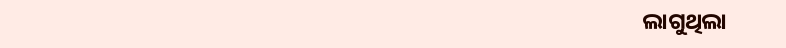ଲାଗୁଥିଲା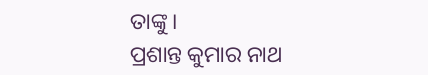ତାଙ୍କୁ ।
ପ୍ରଶାନ୍ତ କୁମାର ନାଥ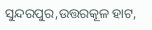ସୁନ୍ଦରପୁର,ଉତ୍ତରକୂଳ ହାଟ,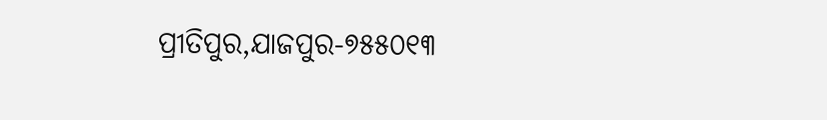ପ୍ରୀତିପୁର,ଯାଜପୁର-୭୫୫୦୧୩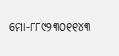ମୋ-୮୮୯୨୩୦୧୧୪୩